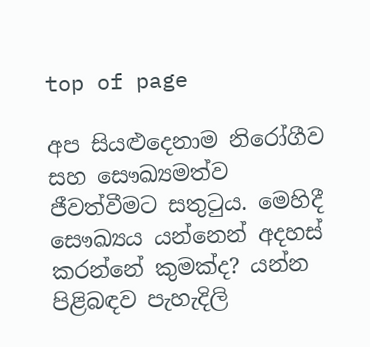top of page

අප සියළුදෙනාම නිරෝගීව සහ සෞඛ්‍යමත්ව ජීවත්වීමට සතුටුය. මෙහිදී සෞඛ්‍යය යන්නෙන් අදහස් කරන්නේ කුමක්ද? යන්න පිළිබඳව පැහැදිලි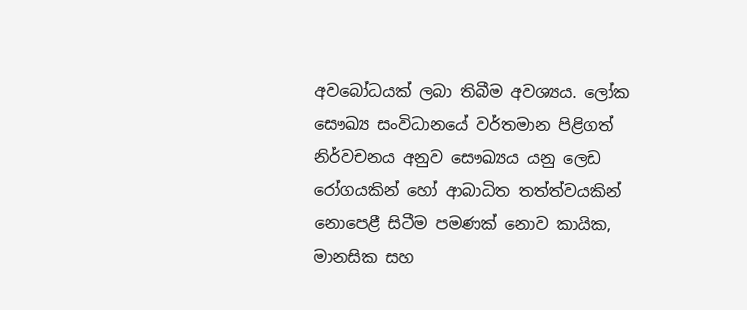අවබෝධයක් ලබා තිබීම අවශ්‍යය. ලෝක සෞඛ්‍ය සංවිධානයේ වර්තමාන පිළිගත් නිර්වචනය අනුව සෞඛ්‍යය යනු ලෙඩ රෝගයකින් හෝ ආබාධිත තත්ත්වයකින් නොපෙළී සිටීම පමණක් නොව කායික, මානසික සහ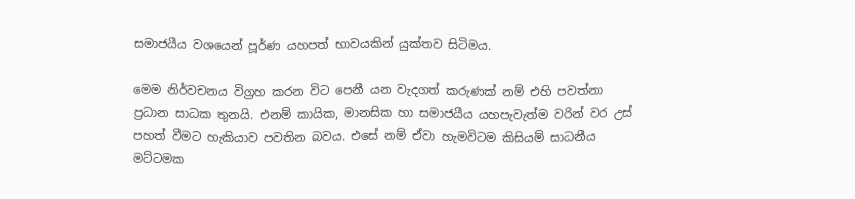සමාජයීය වශයෙන් පූර්ණ යහපත් භාවයකින් යුක්තව සිටිමය.

මෙම නිර්වචනය විග්‍රහ කරන විට පෙනී යන වැදගත් කරුණක් නම් එහි පවත්නා ප්‍රධාන සාධක තුනයි. එනම් කායික, මානසික හා සමාජයීය යහපැවැත්ම වරින් වර උස් පහත් වීමට හැකියාව පවතින බවය. එසේ නම් ඒවා හැමවිටම කිසියම් සාධනීය මට්ටමක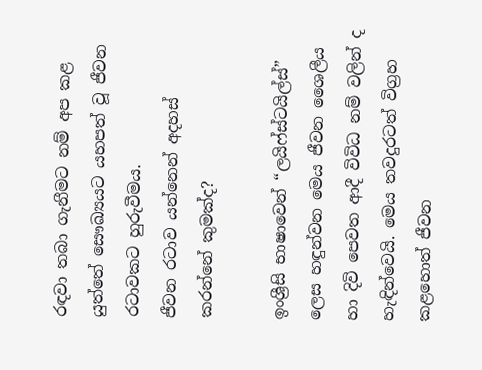රඳවා තබා ගැනීමට නම් අප කළ යුත්තේ සෞඛ්‍යයට යහපත් වූ ජීවන රටාවකට හුරුවීමය.
ජීවන රටාව යන්නෙන් අදහස් කරන්නේ කුමක්ද?

ඉංශ්‍රීසි භාෂාවෙන් “ලයිෆ්ස්ටයිල්ස්” ලෙස හඳුන්වන මෙය ජීවන ශෛලීය හා දිවි පෙවත ආදී විවිධ නම් වලින් ද හැඳින්වෙයි. මෙය තවදුරටත් විග්‍රහ කළහොත් ජීවන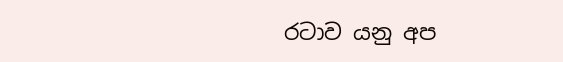රටාව යනු අප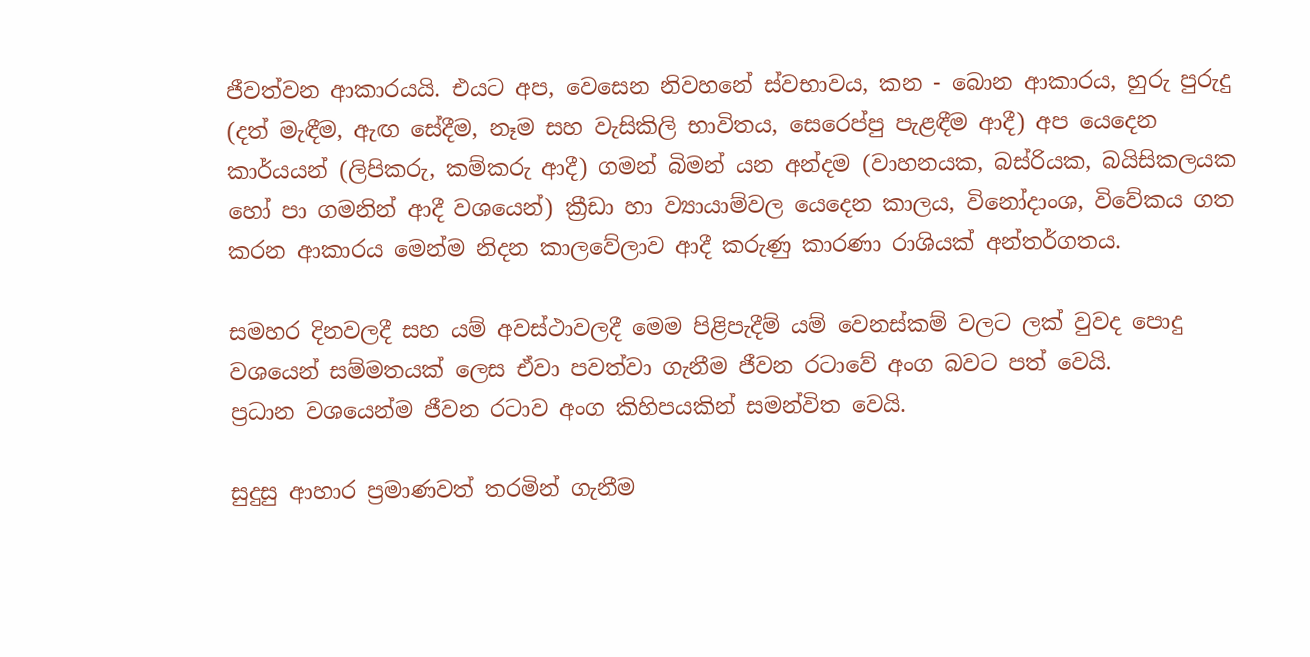ජීවත්වන ආකාරයයි. එයට අප, වෙසෙන නිවහනේ ස්වභාවය, කන - බොන ආකාරය, හුරු පුරුදු (දත් මැඳීම, ඇඟ සේදීම, නෑම සහ වැසිකිලි භාවිතය, සෙරෙප්පු පැළඳීම ආදී) අප යෙදෙන කාර්යයන් (ලිපිකරු, කම්කරු ආදී) ගමන් බිමන් යන අන්දම (වාහනයක, බස්රියක, බයිසිකලයක හෝ පා ගමනින් ආදී වශයෙන්) ක්‍රීඩා හා ව්‍යායාම්වල යෙදෙන කාලය, විනෝදාංශ, විවේකය ගත කරන ආකාරය මෙන්ම නිදන කාලවේලාව ආදී කරුණු කාරණා රාශියක් අන්තර්ගතය.

සමහර දිනවලදී සහ යම් අවස්ථාවලදී මෙම පිළිපැදීම් යම් වෙනස්කම් වලට ලක් වුවද පොදු වශයෙන් සම්මතයක් ලෙස ඒවා පවත්වා ගැනීම ජීවන රටාවේ අංග බවට පත් වෙයි.
ප්‍රධාන වශයෙන්ම ජීවන රටාව අංග කිහිපයකින් සමන්විත වෙයි.

සුදුසු ආහාර ප්‍රමාණවත් තරමින් ගැනීම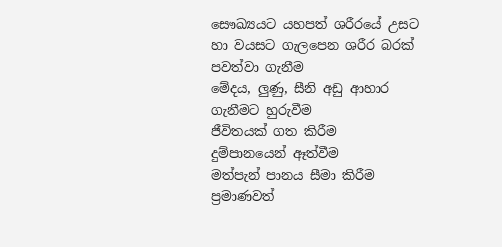සෞඛ්‍යයට යහපත් ශරීරයේ උසට හා වයසට ගැලපෙන ශරීර බරක් පවත්වා ගැනීම
මේදය, ලුණු, සීනි අඩු ආහාර ගැනීමට හුරුවීම
ජීවිතයක් ගත කිරීම
දුම්පානයෙන් ඈත්වීම
මත්පැන් පානය සීමා කිරීම
ප්‍රමාණවත්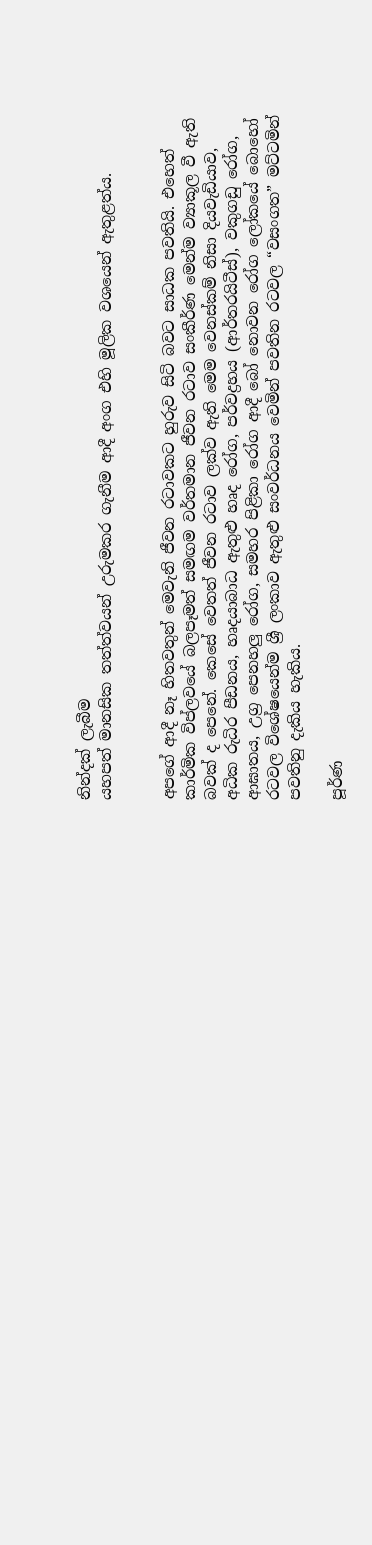නින්දක් ලැබීම
යහපත් මානසික තත්ත්වයන් උරුමකර ගැනීම ආදී අංග එහි මූලික වශයෙන් ඇතුළත්ය.


අපගේ ආදී නෑ හිතවතුන් මෙවැනි ජීවන රටාවකට හුරුව සිටි බවට සාධක පවතියි. එහෙත් කාර්මික විප්ලවයේ බලපෑමත් සමඟම වර්තමාන ජීවන රටාව සංකීර්ණ මෙන්ම ව්‍යාකූල වී ඇති බවක් ද පෙනේ. කෙසේ වෙතත් ජීවන රටාව ලක්ව ඇති මෙම වෙනස්කම් නිසා දියවැඩියාව, අධික රුධිර පීඩනය, හෘදයාබාධ ඇතුළු හෘද රෝග, පර්වද්‍රහය (ආර්තරයිටීස්), වකුගඩු රෝග, ආඝාතය, උග්‍ර පෙනහලු රෝග, සමහර පිළිකා රෝග ආදී බෝ නොවන රෝග ලෝකයේ බොහෝ රටවල විශේෂයෙන්ම ශ්‍රී ලංකාව ඇතුළු සංවර්ධනය වෙමින් පවතින රටවල “වසංගත” මට්ටමින් පවතිනු දැකිය හැකිය.

පූර්ණ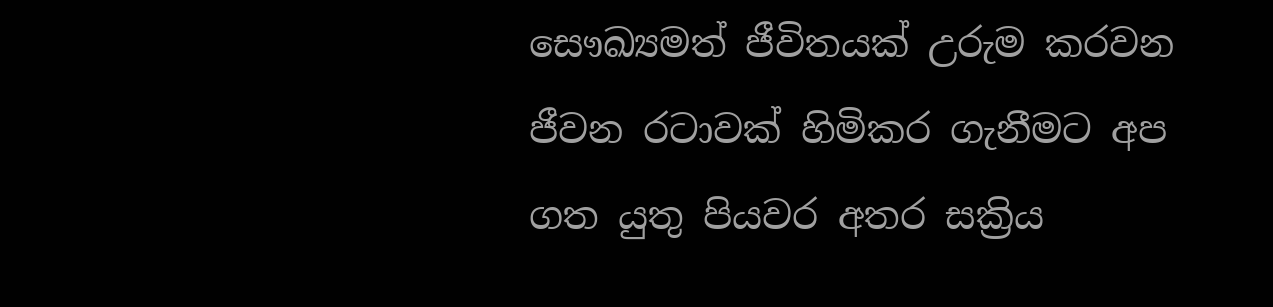සෞඛ්‍යමත් ජීවිතයක් උරුම කරවන ජීවන රටාවක් හිමිකර ගැනීමට අප ගත යුතු පියවර අතර සක්‍රිය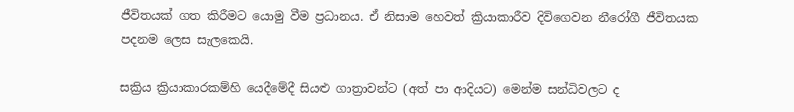ජීවිතයක් ගත කිරීමට යොමු වීම ප්‍රධානය. ඒ නිසාම හෙවත් ක්‍රියාකාරීව දිවිගෙවන නීරෝගී ජීවිතයක පදනම ලෙස සැලකෙයි.

සක්‍රිය ක්‍රියාකාරකම්හි යෙදීමේදී සියළු ගාත්‍රාවන්ට (අත් පා ආදියට) මෙන්ම සන්ධිවලට ද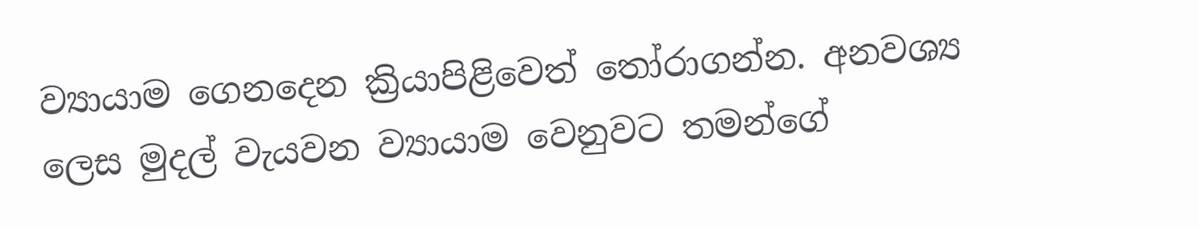ව්‍යායාම ගෙනදෙන ක්‍රියාපිළිවෙත් තෝරාගන්න. අනවශ්‍ය ලෙස මුදල් වැයවන ව්‍යායාම වෙනුවට තමන්ගේ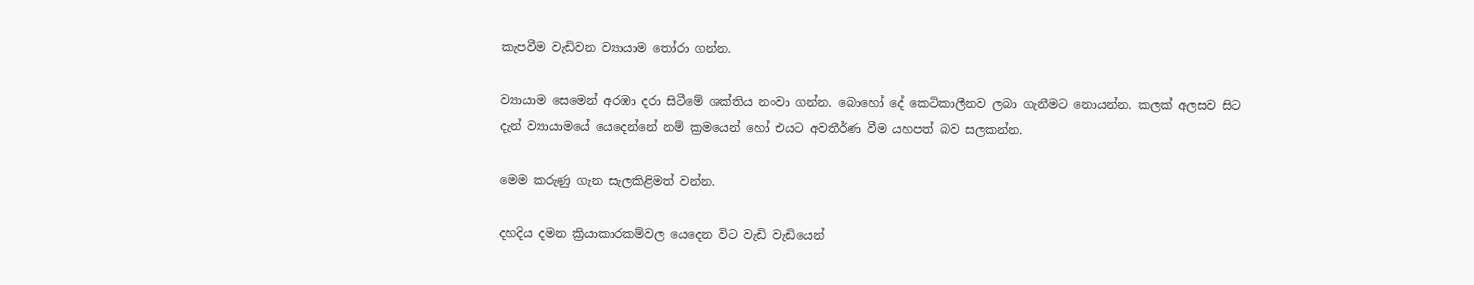කැපවීම වැඩිවන ව්‍යායාම තෝරා ගන්න.

ව්‍යායාම සෙමෙන් අරඹා දරා සිටීමේ ශක්තිය නංවා ගන්න. බොහෝ දේ කෙටිකාලීනව ලබා ගැනීමට නොයන්න. කලක් අලසව සිට දැන් ව්‍යායාමයේ යෙදෙන්නේ නම් ක්‍රමයෙන් හෝ එයට අවතීර්ණ වීම යහපත් බව සලකන්න.

මෙම කරුණු ගැන සැලකිළිමත් වන්න.

දහදිය දමන ක්‍රියාකාරකම්වල යෙදෙන විට වැඩි වැඩියෙන්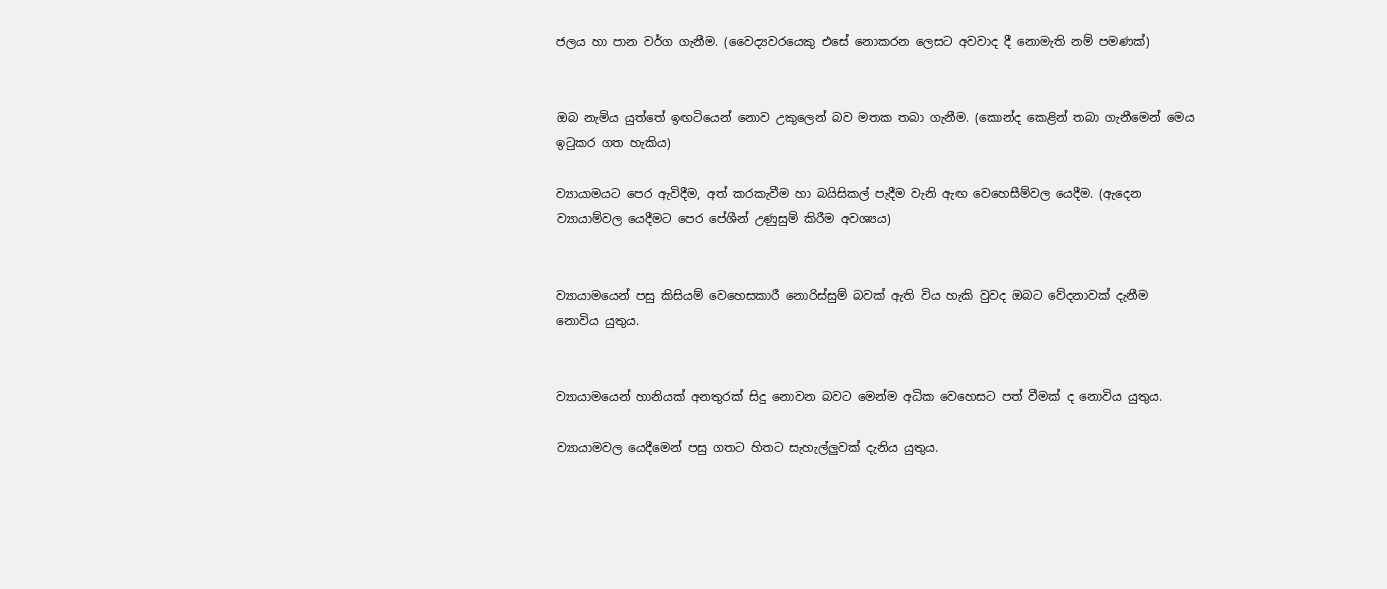ජලය හා පාන වර්ග ගැනීම. (වෛද්‍යවරයෙකු එසේ නොකරන ලෙසට අවවාද දී නොමැති නම් පමණක්)


ඔබ නැමිය යුත්තේ ඉඟටියෙන් නොව උකුලෙන් බව මතක තබා ගැනීම. (කොන්ද කෙළින් තබා ගැනීමෙන් මෙය ඉටුකර ගත හැකිය)

ව්‍යායාමයට පෙර ඇවිදීම, අත් කරකැවීම හා බයිසිකල් පැදීම වැනි ඇඟ වෙහෙසීම්වල යෙදීම. (ඇදෙන ව්‍යායාම්වල යෙදීමට පෙර පේශීන් උණුසුම් කිරීම අවශ්‍යය)


ව්‍යායාමයෙන් පසු කිසියම් වෙහෙසකාරී නොරිස්සුම් බවක් ඇති විය හැකි වුවද ඔබට වේදනාවක් දැනීම නොවිය යුතුය.


ව්‍යායාමයෙන් හානියක් අනතුරක් සිදු නොවන බවට මෙන්ම අධික වෙහෙසට පත් වීමක් ද නොවිය යුතුය.

ව්‍යායාමවල යෙදීමෙන් පසු ගතට හිතට සැහැල්ලුවක් දැනිය යුතුය.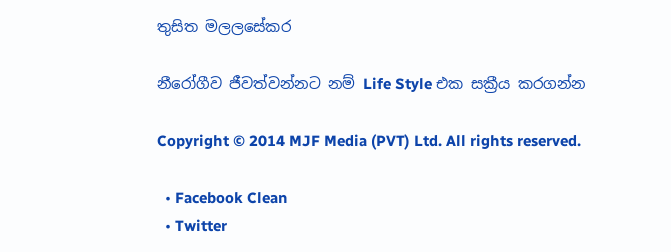තුසිත මලලසේකර

නීරෝගීව ජීවත්වන්නට නම් Life Style එක සක්‍රීය කරගන්න

Copyright © 2014 MJF Media (PVT) Ltd. All rights reserved.

  • Facebook Clean
  • Twitter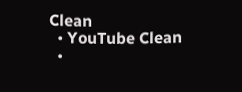Clean
  • YouTube Clean
  •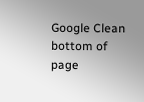Google Clean
bottom of page